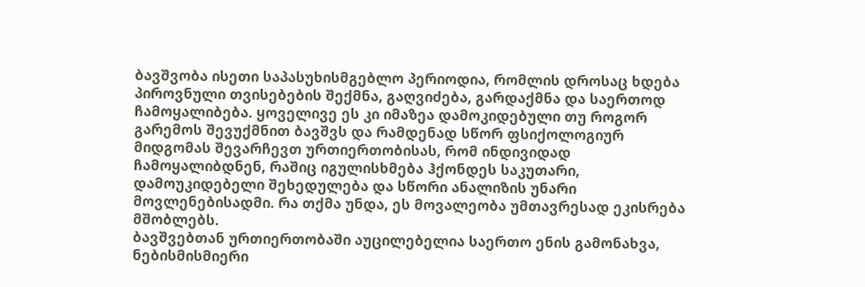ბავშვობა ისეთი საპასუხისმგებლო პერიოდია, რომლის დროსაც ხდება პიროვნული თვისებების შექმნა, გაღვიძება, გარდაქმნა და საერთოდ ჩამოყალიბება. ყოველივე ეს კი იმაზეა დამოკიდებული თუ როგორ გარემოს შევუქმნით ბავშვს და რამდენად სწორ ფსიქოლოგიურ მიდგომას შევარჩევთ ურთიერთობისას, რომ ინდივიდად ჩამოყალიბდნენ, რაშიც იგულისხმება ჰქონდეს საკუთარი, დამოუკიდებელი შეხედულება და სწორი ანალიზის უნარი მოვლენებისადმი. რა თქმა უნდა, ეს მოვალეობა უმთავრესად ეკისრება მშობლებს.
ბავშვებთან ურთიერთობაში აუცილებელია საერთო ენის გამონახვა, ნებისმისმიერი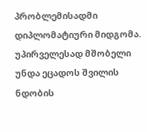პრობლემისადმი დიპლომატიური მიდგომა. უპირველესად მშობელი უნდა ეცადოს შვილის ნდობის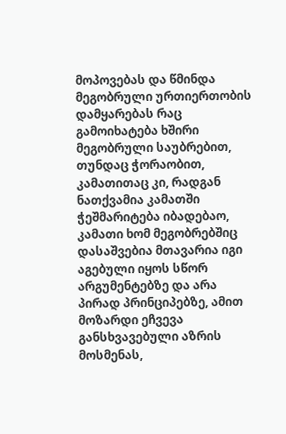მოპოვებას და წმინდა მეგობრული ურთიერთობის დამყარებას რაც გამოიხატება ხშირი მეგობრული საუბრებით, თუნდაც ჭორაობით, კამათითაც კი, რადგან ნათქვამია კამათში ჭეშმარიტება იბადებაო, კამათი ხომ მეგობრებშიც დასაშვებია მთავარია იგი აგებული იყოს სწორ არგუმენტებზე და არა პირად პრინციპებზე, ამით მოზარდი ეჩვევა განსხვავებული აზრის მოსმენას,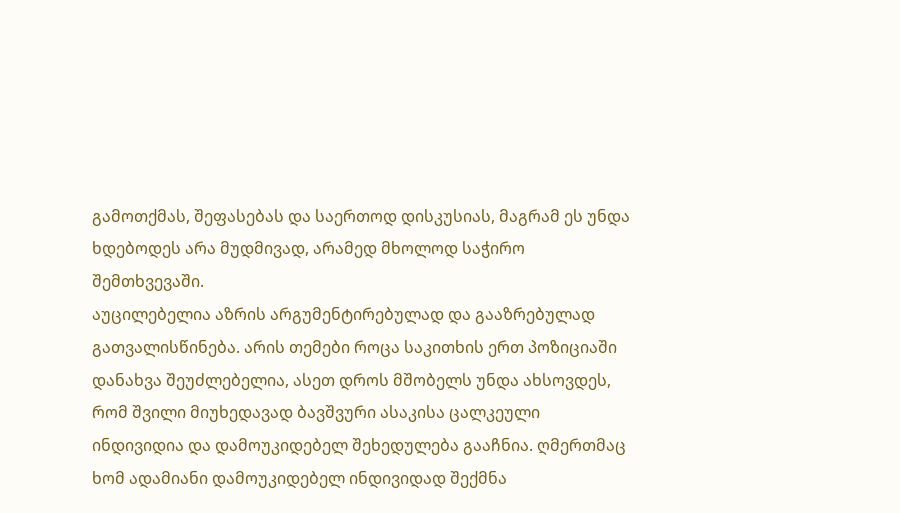გამოთქმას, შეფასებას და საერთოდ დისკუსიას, მაგრამ ეს უნდა ხდებოდეს არა მუდმივად, არამედ მხოლოდ საჭირო შემთხვევაში.
აუცილებელია აზრის არგუმენტირებულად და გააზრებულად გათვალისწინება. არის თემები როცა საკითხის ერთ პოზიციაში დანახვა შეუძლებელია, ასეთ დროს მშობელს უნდა ახსოვდეს, რომ შვილი მიუხედავად ბავშვური ასაკისა ცალკეული ინდივიდია და დამოუკიდებელ შეხედულება გააჩნია. ღმერთმაც ხომ ადამიანი დამოუკიდებელ ინდივიდად შექმნა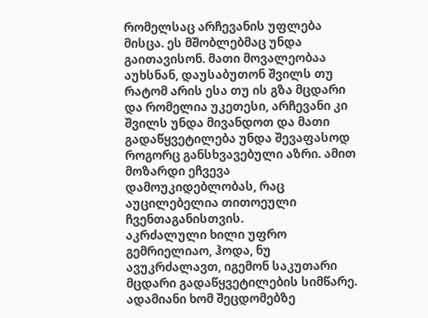რომელსაც არჩევანის უფლება მისცა. ეს მშობლებმაც უნდა გაითავისონ. მათი მოვალეობაა აუხსნან, დაუსაბუთონ შვილს თუ რატომ არის ესა თუ ის გზა მცდარი და რომელია უკეთესი, არჩევანი კი შვილს უნდა მივანდოთ და მათი გადაწყვეტილება უნდა შევაფასოდ როგორც განსხვავებული აზრი. ამით მოზარდი ეჩვევა დამოუკიდებლობას, რაც აუცილებელია თითოეული ჩვენთაგანისთვის.
აკრძალული ხილი უფრო გემრიელიაო, ჰოდა, ნუ ავუკრძალავთ, იგემონ საკუთარი მცდარი გადაწყვეტილების სიმწარე. ადამიანი ხომ შეცდომებზე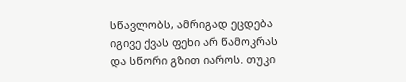სწავლობს, ამრიგად ეცდება იგივე ქვას ფეხი არ წამოკრას და სწორი გზით იაროს. თუკი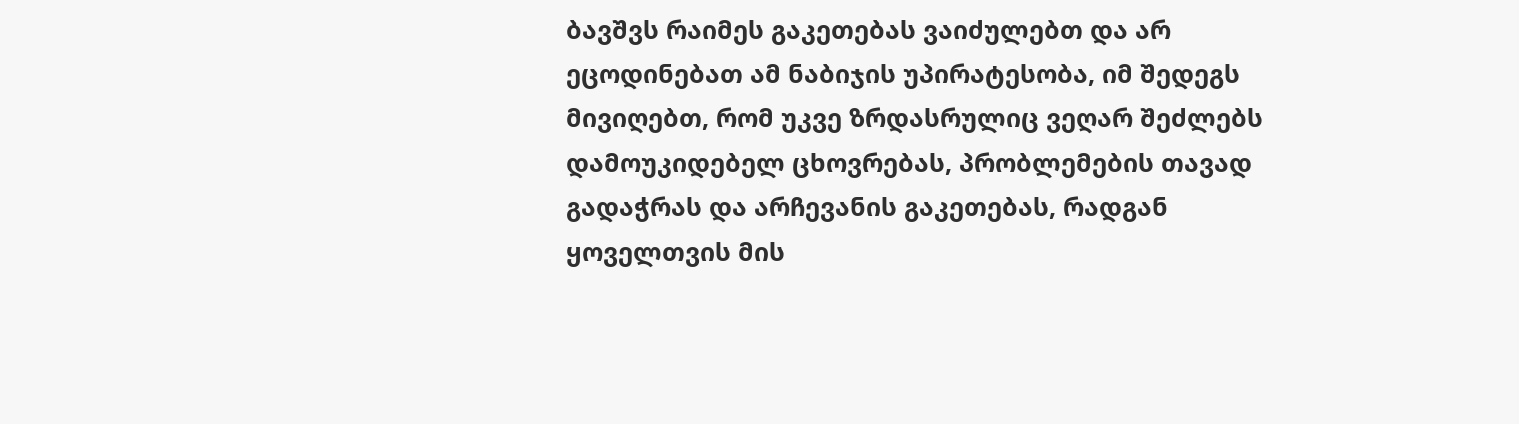ბავშვს რაიმეს გაკეთებას ვაიძულებთ და არ ეცოდინებათ ამ ნაბიჯის უპირატესობა, იმ შედეგს მივიღებთ, რომ უკვე ზრდასრულიც ვეღარ შეძლებს დამოუკიდებელ ცხოვრებას, პრობლემების თავად გადაჭრას და არჩევანის გაკეთებას, რადგან ყოველთვის მის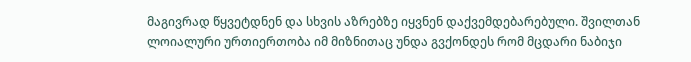მაგივრად წყვეტდნენ და სხვის აზრებზე იყვნენ დაქვემდებარებული. შვილთან ლოიალური ურთიერთობა იმ მიზნითაც უნდა გვქონდეს რომ მცდარი ნაბიჯი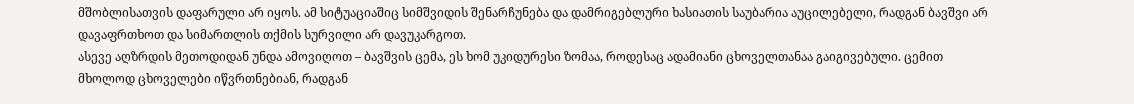მშობლისათვის დაფარული არ იყოს. ამ სიტუაციაშიც სიმშვიდის შენარჩუნება და დამრიგებლური ხასიათის საუბარია აუცილებელი, რადგან ბავშვი არ დავაფრთხოთ და სიმართლის თქმის სურვილი არ დავუკარგოთ.
ასევე აღზრდის მეთოდიდან უნდა ამოვიღოთ – ბავშვის ცემა, ეს ხომ უკიდურესი ზომაა, როდესაც ადამიანი ცხოველთანაა გაიგივებული. ცემით მხოლოდ ცხოველები იწვრთნებიან, რადგან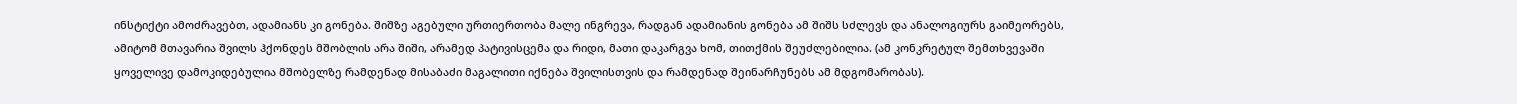ინსტიქტი ამოძრავებთ, ადამიანს კი გონება. შიშზე აგებული ურთიერთობა მალე ინგრევა, რადგან ადამიანის გონება ამ შიშს სძლევს და ანალოგიურს გაიმეორებს, ამიტომ მთავარია შვილს ჰქონდეს მშობლის არა შიში, არამედ პატივისცემა და რიდი, მათი დაკარგვა ხომ, თითქმის შეუძლებილია. (ამ კონკრეტულ შემთხვევაში ყოველივე დამოკიდებულია მშობელზე რამდენად მისაბაძი მაგალითი იქნება შვილისთვის და რამდენად შეინარჩუნებს ამ მდგომარობას).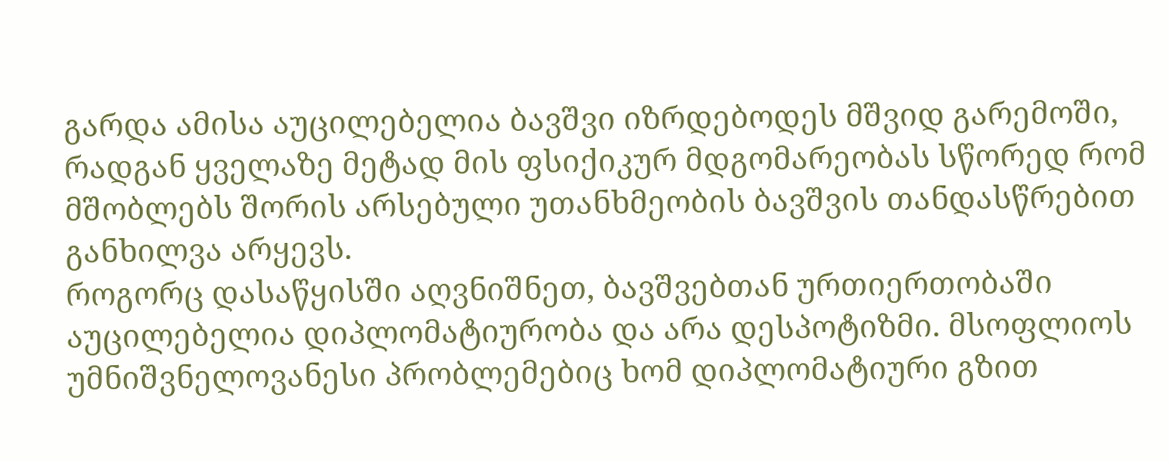გარდა ამისა აუცილებელია ბავშვი იზრდებოდეს მშვიდ გარემოში, რადგან ყველაზე მეტად მის ფსიქიკურ მდგომარეობას სწორედ რომ მშობლებს შორის არსებული უთანხმეობის ბავშვის თანდასწრებით განხილვა არყევს.
როგორც დასაწყისში აღვნიშნეთ, ბავშვებთან ურთიერთობაში აუცილებელია დიპლომატიურობა და არა დესპოტიზმი. მსოფლიოს უმნიშვნელოვანესი პრობლემებიც ხომ დიპლომატიური გზით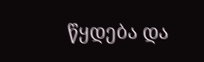წყდება და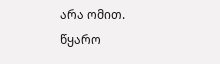არა ომით.
წყარო